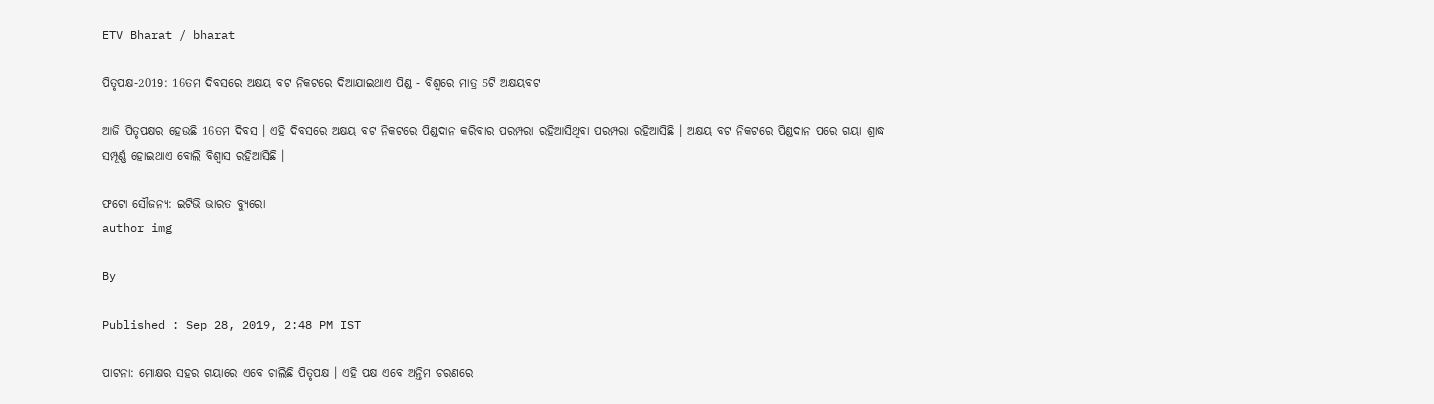ETV Bharat / bharat

ପିତୃପକ୍ଷ-2019: 16ତମ ଦିବସରେ ଅକ୍ଷୟ ବଟ ନିକଟରେ ଦିଆଯାଇଥାଏ ପିଣ୍ଡ - ବିଶ୍ବରେ ମାତ୍ର 5ଟି ଅକ୍ଷୟବଟ

ଆଜି ପିତୃପକ୍ଷର ହେଉଛି 16ତମ ଦିବସ । ଏହି ଦିବସରେ ଅକ୍ଷୟ ବଟ ନିକଟରେ ପିଣ୍ଡଦାନ କରିବାର ପରମ୍ପରା ରହିଆସିଥିବା ପରମ୍ପରା ରହିଆସିଛି । ଅକ୍ଷୟ ବଟ ନିକଟରେ ପିଣ୍ଡଦାନ ପରେ ଗୟା ଶ୍ରାଦ୍ଧ ସମ୍ପୂର୍ଣ୍ଣ ହୋଇଥାଏ ବୋଲି ବିଶ୍ବାସ ରହିଆସିଛି ।

ଫଟୋ ସୌଜନ୍ୟ: ଇଟିଭି ଭାରତ ବ୍ୟୁରୋ
author img

By

Published : Sep 28, 2019, 2:48 PM IST

ପାଟନା: ମୋକ୍ଷର ସହର ଗୟାରେ ଏବେ ଚାଲିଛି ପିତୃପକ୍ଷ । ଏହି ପକ୍ଷ ଏବେ ଅନ୍ତିମ ଚରଣରେ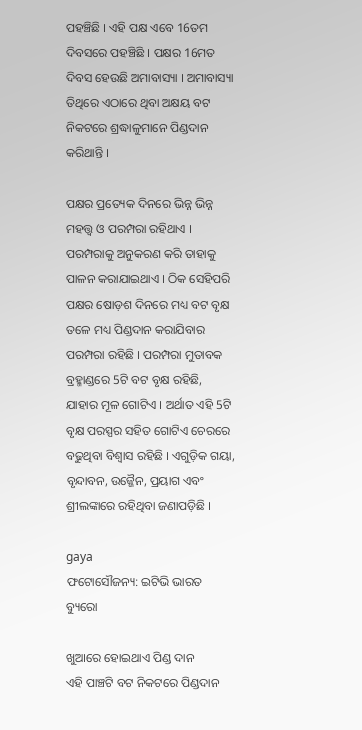ପହଞ୍ଚିଛି । ଏହି ପକ୍ଷ ଏବେ 16ତମ ଦିବସରେ ପହଞ୍ଚିଛି । ପକ୍ଷର 16ମତ ଦିବସ ହେଉଛି ଅମାବାସ୍ୟା । ଅମାବାସ୍ୟା ତିଥିରେ ଏଠାରେ ଥିବା ଅକ୍ଷୟ ବଟ ନିକଟରେ ଶ୍ରଦ୍ଧାଳୁମାନେ ପିଣ୍ଡଦାନ କରିଥାନ୍ତି ।

ପକ୍ଷର ପ୍ରତ୍ୟେକ ଦିନରେ ଭିନ୍ନ ଭିନ୍ନ ମହତ୍ତ୍ବ ଓ ପରମ୍ପରା ରହିଥାଏ । ପରମ୍ପରାକୁ ଅନୁକରଣ କରି ତାହାକୁ ପାଳନ କରାଯାଇଥାଏ । ଠିକ ସେହିପରି ପକ୍ଷର ଷୋଡ଼ଶ ଦିନରେ ମଧ୍ୟ ବଟ ବୃକ୍ଷ ତଳେ ମଧ୍ୟ ପିଣ୍ଡଦାନ କରାଯିବାର ପରମ୍ପରା ରହିଛି । ପରମ୍ପରା ମୁତାବକ ବ୍ରହ୍ମାଣ୍ଡରେ 5ଟି ବଟ ବୃକ୍ଷ ରହିଛି, ଯାହାର ମୂଳ ଗୋଟିଏ । ଅର୍ଥାତ ଏହି 5ଟି ବୃକ୍ଷ ପରସ୍ପର ସହିତ ଗୋଟିଏ ଚେରରେ ବଢୁଥିବା ବିଶ୍ବାସ ରହିଛି । ଏଗୁଡ଼ିକ ଗୟା, ବୃନ୍ଦାବନ, ଉଜ୍ଜୈନ, ପ୍ରୟାଗ ଏବଂ ଶ୍ରୀଲଙ୍କାରେ ରହିଥିବା ଜଣାପଡ଼ିଛି ।

gaya
ଫଟୋସୌଜନ୍ୟ: ଇଟିଭି ଭାରତ ବ୍ୟୁରୋ

ଖୁଆରେ ହୋଇଥାଏ ପିଣ୍ଡ ଦାନ
ଏହି ପାଞ୍ଚଟି ବଟ ନିକଟରେ ପିଣ୍ଡଦାନ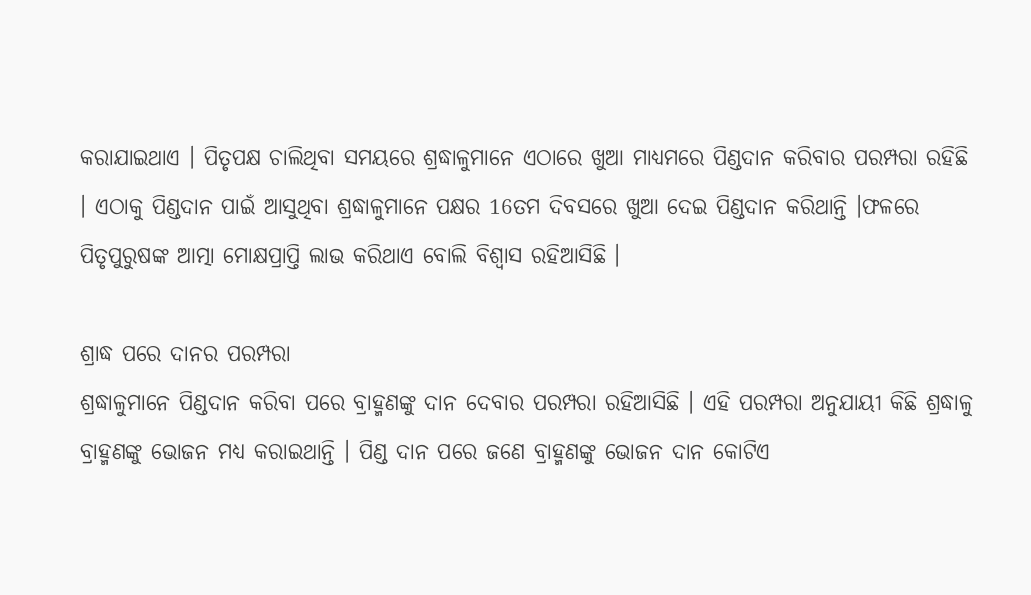କରାଯାଇଥାଏ । ପିତୃପକ୍ଷ ଚାଲିଥିବା ସମୟରେ ଶ୍ରଦ୍ଧାଳୁମାନେ ଏଠାରେ ଖୁଆ ମାଧ୍ୟମରେ ପିଣ୍ଡଦାନ କରିବାର ପରମ୍ପରା ରହିଛି । ଏଠାକୁ ପିଣ୍ଡଦାନ ପାଇଁ ଆସୁଥିବା ଶ୍ରଦ୍ଧାଳୁମାନେ ପକ୍ଷର 16ତମ ଦିବସରେ ଖୁଆ ଦେଇ ପିଣ୍ଡଦାନ କରିଥାନ୍ତି ।ଫଳରେ ପିତୃପୁରୁଷଙ୍କ ଆତ୍ମା ମୋକ୍ଷପ୍ରାପ୍ତି ଲାଭ କରିଥାଏ ବୋଲି ବିଶ୍ବାସ ରହିଆସିଛି ।

ଶ୍ରାଦ୍ଧ ପରେ ଦାନର ପରମ୍ପରା
ଶ୍ରଦ୍ଧାଳୁମାନେ ପିଣ୍ଡଦାନ କରିବା ପରେ ବ୍ରାହ୍ମଣଙ୍କୁ ଦାନ ଦେବାର ପରମ୍ପରା ରହିଆସିଛି । ଏହି ପରମ୍ପରା ଅନୁଯାୟୀ କିଛି ଶ୍ରଦ୍ଧାଳୁ ବ୍ରାହ୍ମଣଙ୍କୁ ଭୋଜନ ମଧ୍ୟ କରାଇଥାନ୍ତି । ପିଣ୍ଡ ଦାନ ପରେ ଜଣେ ବ୍ରାହ୍ମଣଙ୍କୁ ଭୋଜନ ଦାନ କୋଟିଏ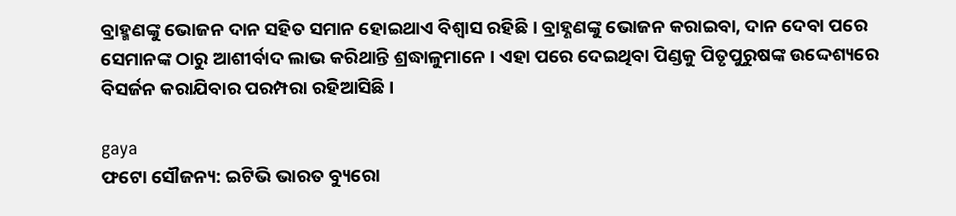ବ୍ରାହ୍ମଣଙ୍କୁ ଭୋଜନ ଦାନ ସହିତ ସମାନ ହୋଇଥାଏ ବିଶ୍ବାସ ରହିଛି । ବ୍ରାହ୍ଣଣଙ୍କୁ ଭୋଜନ କରାଇବା, ଦାନ ଦେବା ପରେ ସେମାନଙ୍କ ଠାରୁ ଆଶୀର୍ବାଦ ଲାଭ କରିଥାନ୍ତି ଶ୍ରଦ୍ଧାଳୁମାନେ । ଏହା ପରେ ଦେଇଥିବା ପିଣ୍ଡକୁ ପିତୃପୁରୁଷଙ୍କ ଉଦ୍ଦେଶ୍ୟରେ ବିସର୍ଜନ କରାଯିବାର ପରମ୍ପରା ରହିଆସିଛି ।

gaya
ଫଟୋ ସୌଜନ୍ୟ: ଇଟିଭି ଭାରତ ବ୍ୟୁରୋ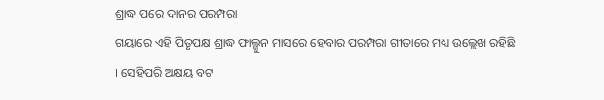ଶ୍ରାଦ୍ଧ ପରେ ଦାନର ପରମ୍ପରା
ଗୟାରେ ଏହି ପିତୃପକ୍ଷ ଶ୍ରାଦ୍ଧ ଫାଲ୍ଗୁନ ମାସରେ ହେବାର ପରମ୍ପରା ଗୀତାରେ ମଧ୍ୟ ଉଲ୍ଲେଖ ରହିଛି । ସେହିପରି ଅକ୍ଷୟ ବଟ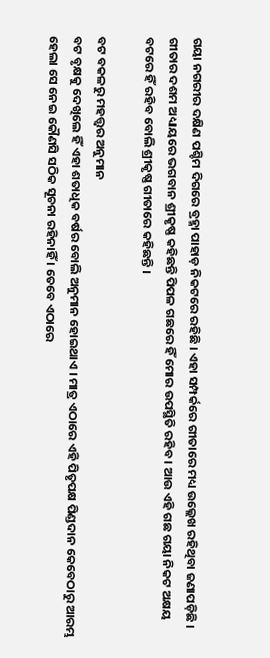ଗୟା ନଗରୀର ଦକ୍ଷିଣ ପଶ୍ଚିମ ଦିଗରେ ବ୍ରହ୍ମା ପାହାଡ଼ ନିକଟରେ ରହିଛି । ଏହା ସମ୍ପର୍କରେ ଗୀତାରେ ମଧ୍ୟ ଉଲ୍ଲେଖ ରହିଥିବା ଜଣାପଡ଼ିଛି । ଗୀତାର ଦଶମ ଅଧ୍ୟାୟରେ ଭଗବାନ ଶ୍ରୀକୃଷ୍ଣ କହିଛନ୍ତି ପିପଳ ଗଛରେ ହିଁ ମୋର ଉପସ୍ଥିତି ରହିବ । ଆଉ ଏହି ଗଛ ଗୟା ନିକଟ ଅକ୍ଷୟ ବଟରେ ହିଁ ରହିବ ବୋଲି ଶ୍ରୀକୃଷ୍ଣ ଗୀତାରେ କହିଛନ୍ତି ।

ବଟ ବକଳରୁ ମହତ୍ତ୍ବର ଅନୁମାନ
ବଟ ବୃକ୍ଷକୁ ଦେଖିଲେ ହିଁ ଏହା ଶତାଧିକ ବର୍ଷର ବୋଲି ଅନୁମାନ ହୋଇଥାଏ । ମାତ୍ର ଏଠାରେ ଏହି ପିତୃପକ୍ଷ ପିଣ୍ଡଦାନ କେବେଠାରୁ ଆରମ୍ଭ ହେଲା ସେ ନେଇ କୌଣସି ସଠିକ ସୂଚନା ରହିନାହିଁ । ତେବେ ଏଠାରେ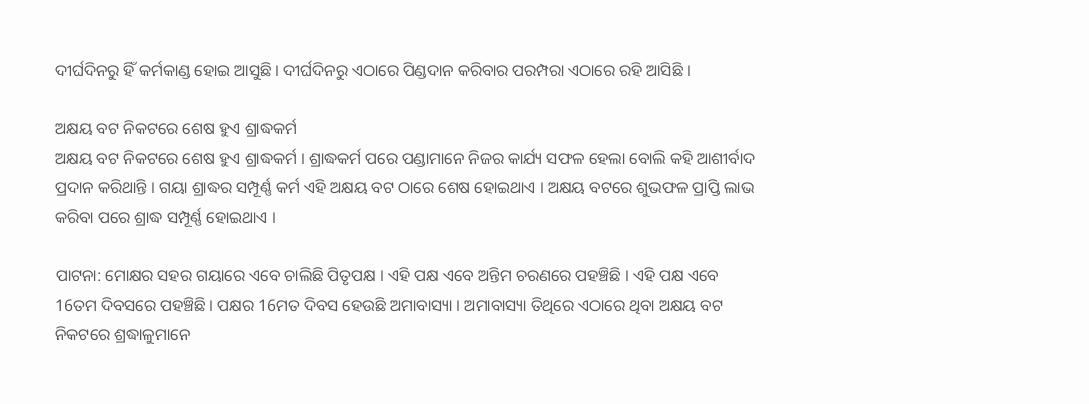ଦୀର୍ଘଦିନରୁ ହିଁ କର୍ମକାଣ୍ଡ ହୋଇ ଆସୁଛି । ଦୀର୍ଘଦିନରୁ ଏଠାରେ ପିଣ୍ଡଦାନ କରିବାର ପରମ୍ପରା ଏଠାରେ ରହି ଆସିଛି ।

ଅକ୍ଷୟ ବଟ ନିକଟରେ ଶେଷ ହୁଏ ଶ୍ରାଦ୍ଧକର୍ମ
ଅକ୍ଷୟ ବଟ ନିକଟରେ ଶେଷ ହୁଏ ଶ୍ରାଦ୍ଧକର୍ମ । ଶ୍ରାଦ୍ଧକର୍ମ ପରେ ପଣ୍ଡାମାନେ ନିଜର କାର୍ଯ୍ୟ ସଫଳ ହେଲା ବୋଲି କହି ଆଶୀର୍ବାଦ ପ୍ରଦାନ କରିଥାନ୍ତି । ଗୟା ଶ୍ରାଦ୍ଧର ସମ୍ପୂର୍ଣ୍ଣ କର୍ମ ଏହି ଅକ୍ଷୟ ବଟ ଠାରେ ଶେଷ ହୋଇଥାଏ । ଅକ୍ଷୟ ବଟରେ ଶୁଭଫଳ ପ୍ରାପ୍ତି ଲାଭ କରିବା ପରେ ଶ୍ରାଦ୍ଧ ସମ୍ପୂର୍ଣ୍ଣ ହୋଇଥାଏ ।

ପାଟନା: ମୋକ୍ଷର ସହର ଗୟାରେ ଏବେ ଚାଲିଛି ପିତୃପକ୍ଷ । ଏହି ପକ୍ଷ ଏବେ ଅନ୍ତିମ ଚରଣରେ ପହଞ୍ଚିଛି । ଏହି ପକ୍ଷ ଏବେ 16ତମ ଦିବସରେ ପହଞ୍ଚିଛି । ପକ୍ଷର 16ମତ ଦିବସ ହେଉଛି ଅମାବାସ୍ୟା । ଅମାବାସ୍ୟା ତିଥିରେ ଏଠାରେ ଥିବା ଅକ୍ଷୟ ବଟ ନିକଟରେ ଶ୍ରଦ୍ଧାଳୁମାନେ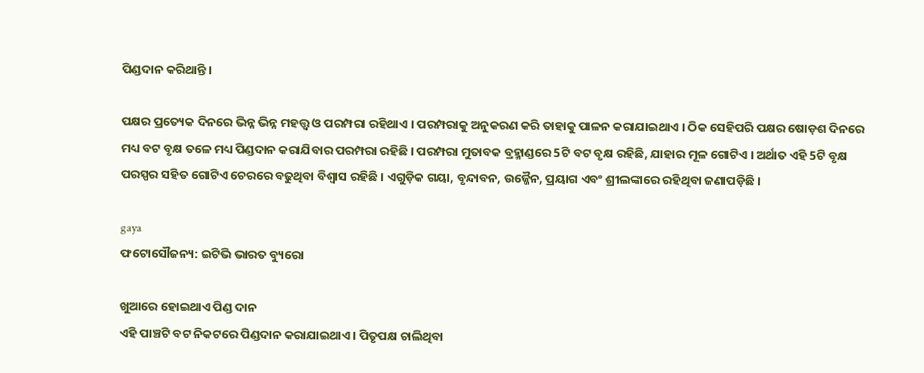ପିଣ୍ଡଦାନ କରିଥାନ୍ତି ।

ପକ୍ଷର ପ୍ରତ୍ୟେକ ଦିନରେ ଭିନ୍ନ ଭିନ୍ନ ମହତ୍ତ୍ବ ଓ ପରମ୍ପରା ରହିଥାଏ । ପରମ୍ପରାକୁ ଅନୁକରଣ କରି ତାହାକୁ ପାଳନ କରାଯାଇଥାଏ । ଠିକ ସେହିପରି ପକ୍ଷର ଷୋଡ଼ଶ ଦିନରେ ମଧ୍ୟ ବଟ ବୃକ୍ଷ ତଳେ ମଧ୍ୟ ପିଣ୍ଡଦାନ କରାଯିବାର ପରମ୍ପରା ରହିଛି । ପରମ୍ପରା ମୁତାବକ ବ୍ରହ୍ମାଣ୍ଡରେ 5ଟି ବଟ ବୃକ୍ଷ ରହିଛି, ଯାହାର ମୂଳ ଗୋଟିଏ । ଅର୍ଥାତ ଏହି 5ଟି ବୃକ୍ଷ ପରସ୍ପର ସହିତ ଗୋଟିଏ ଚେରରେ ବଢୁଥିବା ବିଶ୍ବାସ ରହିଛି । ଏଗୁଡ଼ିକ ଗୟା, ବୃନ୍ଦାବନ, ଉଜ୍ଜୈନ, ପ୍ରୟାଗ ଏବଂ ଶ୍ରୀଲଙ୍କାରେ ରହିଥିବା ଜଣାପଡ଼ିଛି ।

gaya
ଫଟୋସୌଜନ୍ୟ: ଇଟିଭି ଭାରତ ବ୍ୟୁରୋ

ଖୁଆରେ ହୋଇଥାଏ ପିଣ୍ଡ ଦାନ
ଏହି ପାଞ୍ଚଟି ବଟ ନିକଟରେ ପିଣ୍ଡଦାନ କରାଯାଇଥାଏ । ପିତୃପକ୍ଷ ଚାଲିଥିବା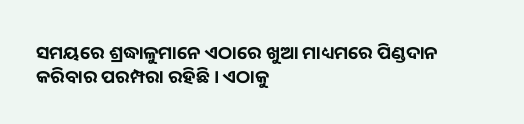ସମୟରେ ଶ୍ରଦ୍ଧାଳୁମାନେ ଏଠାରେ ଖୁଆ ମାଧ୍ୟମରେ ପିଣ୍ଡଦାନ କରିବାର ପରମ୍ପରା ରହିଛି । ଏଠାକୁ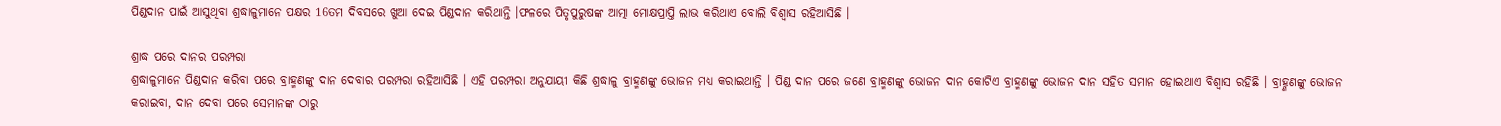ପିଣ୍ଡଦାନ ପାଇଁ ଆସୁଥିବା ଶ୍ରଦ୍ଧାଳୁମାନେ ପକ୍ଷର 16ତମ ଦିବସରେ ଖୁଆ ଦେଇ ପିଣ୍ଡଦାନ କରିଥାନ୍ତି ।ଫଳରେ ପିତୃପୁରୁଷଙ୍କ ଆତ୍ମା ମୋକ୍ଷପ୍ରାପ୍ତି ଲାଭ କରିଥାଏ ବୋଲି ବିଶ୍ବାସ ରହିଆସିଛି ।

ଶ୍ରାଦ୍ଧ ପରେ ଦାନର ପରମ୍ପରା
ଶ୍ରଦ୍ଧାଳୁମାନେ ପିଣ୍ଡଦାନ କରିବା ପରେ ବ୍ରାହ୍ମଣଙ୍କୁ ଦାନ ଦେବାର ପରମ୍ପରା ରହିଆସିଛି । ଏହି ପରମ୍ପରା ଅନୁଯାୟୀ କିଛି ଶ୍ରଦ୍ଧାଳୁ ବ୍ରାହ୍ମଣଙ୍କୁ ଭୋଜନ ମଧ୍ୟ କରାଇଥାନ୍ତି । ପିଣ୍ଡ ଦାନ ପରେ ଜଣେ ବ୍ରାହ୍ମଣଙ୍କୁ ଭୋଜନ ଦାନ କୋଟିଏ ବ୍ରାହ୍ମଣଙ୍କୁ ଭୋଜନ ଦାନ ସହିତ ସମାନ ହୋଇଥାଏ ବିଶ୍ବାସ ରହିଛି । ବ୍ରାହ୍ଣଣଙ୍କୁ ଭୋଜନ କରାଇବା, ଦାନ ଦେବା ପରେ ସେମାନଙ୍କ ଠାରୁ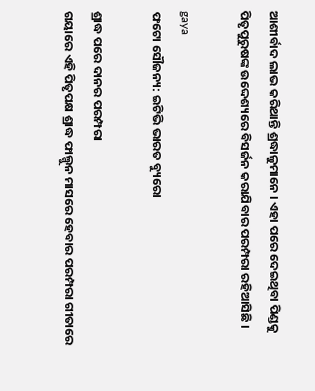ଆଶୀର୍ବାଦ ଲାଭ କରିଥାନ୍ତି ଶ୍ରଦ୍ଧାଳୁମାନେ । ଏହା ପରେ ଦେଇଥିବା ପିଣ୍ଡକୁ ପିତୃପୁରୁଷଙ୍କ ଉଦ୍ଦେଶ୍ୟରେ ବିସର୍ଜନ କରାଯିବାର ପରମ୍ପରା ରହିଆସିଛି ।

gaya
ଫଟୋ ସୌଜନ୍ୟ: ଇଟିଭି ଭାରତ ବ୍ୟୁରୋ

ଶ୍ରାଦ୍ଧ ପରେ ଦାନର ପରମ୍ପରା
ଗୟାରେ ଏହି ପିତୃପକ୍ଷ ଶ୍ରାଦ୍ଧ ଫାଲ୍ଗୁନ ମାସରେ ହେବାର ପରମ୍ପରା ଗୀତାରେ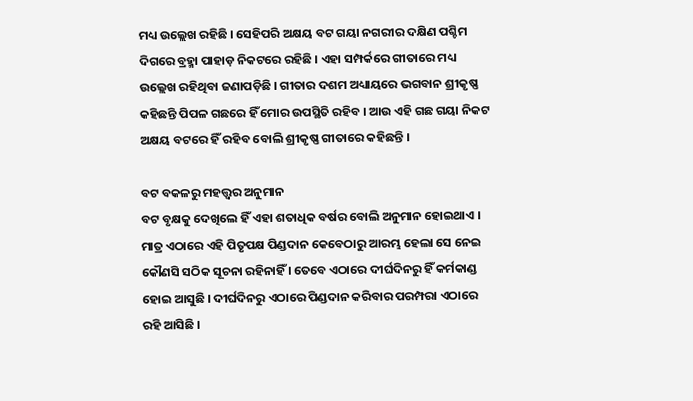ମଧ୍ୟ ଉଲ୍ଲେଖ ରହିଛି । ସେହିପରି ଅକ୍ଷୟ ବଟ ଗୟା ନଗରୀର ଦକ୍ଷିଣ ପଶ୍ଚିମ ଦିଗରେ ବ୍ରହ୍ମା ପାହାଡ଼ ନିକଟରେ ରହିଛି । ଏହା ସମ୍ପର୍କରେ ଗୀତାରେ ମଧ୍ୟ ଉଲ୍ଲେଖ ରହିଥିବା ଜଣାପଡ଼ିଛି । ଗୀତାର ଦଶମ ଅଧ୍ୟାୟରେ ଭଗବାନ ଶ୍ରୀକୃଷ୍ଣ କହିଛନ୍ତି ପିପଳ ଗଛରେ ହିଁ ମୋର ଉପସ୍ଥିତି ରହିବ । ଆଉ ଏହି ଗଛ ଗୟା ନିକଟ ଅକ୍ଷୟ ବଟରେ ହିଁ ରହିବ ବୋଲି ଶ୍ରୀକୃଷ୍ଣ ଗୀତାରେ କହିଛନ୍ତି ।

ବଟ ବକଳରୁ ମହତ୍ତ୍ବର ଅନୁମାନ
ବଟ ବୃକ୍ଷକୁ ଦେଖିଲେ ହିଁ ଏହା ଶତାଧିକ ବର୍ଷର ବୋଲି ଅନୁମାନ ହୋଇଥାଏ । ମାତ୍ର ଏଠାରେ ଏହି ପିତୃପକ୍ଷ ପିଣ୍ଡଦାନ କେବେଠାରୁ ଆରମ୍ଭ ହେଲା ସେ ନେଇ କୌଣସି ସଠିକ ସୂଚନା ରହିନାହିଁ । ତେବେ ଏଠାରେ ଦୀର୍ଘଦିନରୁ ହିଁ କର୍ମକାଣ୍ଡ ହୋଇ ଆସୁଛି । ଦୀର୍ଘଦିନରୁ ଏଠାରେ ପିଣ୍ଡଦାନ କରିବାର ପରମ୍ପରା ଏଠାରେ ରହି ଆସିଛି ।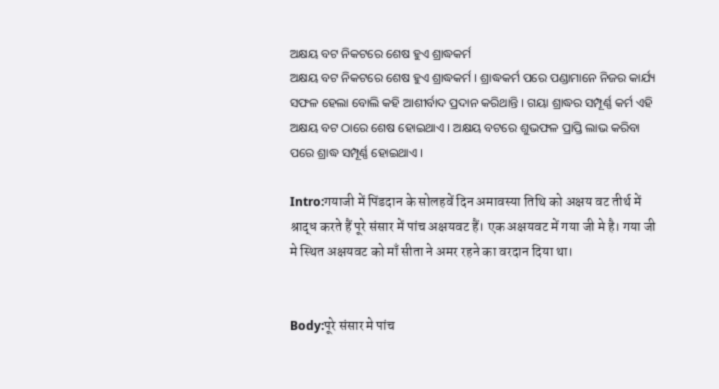ଅକ୍ଷୟ ବଟ ନିକଟରେ ଶେଷ ହୁଏ ଶ୍ରାଦ୍ଧକର୍ମ
ଅକ୍ଷୟ ବଟ ନିକଟରେ ଶେଷ ହୁଏ ଶ୍ରାଦ୍ଧକର୍ମ । ଶ୍ରାଦ୍ଧକର୍ମ ପରେ ପଣ୍ଡାମାନେ ନିଜର କାର୍ଯ୍ୟ ସଫଳ ହେଲା ବୋଲି କହି ଆଶୀର୍ବାଦ ପ୍ରଦାନ କରିଥାନ୍ତି । ଗୟା ଶ୍ରାଦ୍ଧର ସମ୍ପୂର୍ଣ୍ଣ କର୍ମ ଏହି ଅକ୍ଷୟ ବଟ ଠାରେ ଶେଷ ହୋଇଥାଏ । ଅକ୍ଷୟ ବଟରେ ଶୁଭଫଳ ପ୍ରାପ୍ତି ଲାଭ କରିବା ପରେ ଶ୍ରାଦ୍ଧ ସମ୍ପୂର୍ଣ୍ଣ ହୋଇଥାଏ ।

Intro:गयाजी में पिंडदान के सोलहवें दिन अमावस्या तिथि को अक्षय वट तीर्थ में श्राद्ध करते हैं पूरे संसार में पांच अक्षयवट हैं। एक अक्षयवट में गया जी मे है। गया जी मे स्थित अक्षयवट को माँ सीता ने अमर रहने का वरदान दिया था।


Body:पूरे संसार मे पांच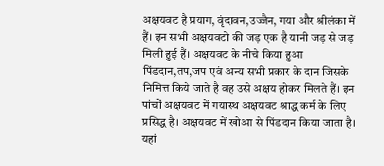अक्षयवट है प्रयाग, वृंदावन,उज्जैन, गया और श्रीलंका में हैं। इन सभी अक्षयवटो की जड़ एक है यानी जड़ से जड़ मिली हुई हैं। अक्षयवट के नीचे किया हुआ पिंडदान,तप,जप एवं अन्य सभी प्रकार के दान जिसके निमित्त किये जाते है वह उसे अक्षय होकर मिलते हैं। इन पांचों अक्षयवट में गयास्थ अक्षयवट श्राद्ध कर्म के लिए प्रसिद्ध है। अक्षयवट में खोआ से पिंडदान किया जाता है। यहां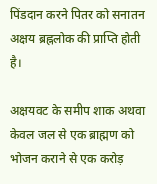पिंडदान करने पितर को सनातन अक्षय ब्रह्नलोक की प्राप्ति होती है।

अक्षयवट के समीप शाक अथवा केवल जल से एक ब्राह्मण को भोजन कराने से एक करोड़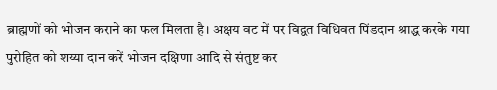ब्राह्मणों को भोजन कराने का फल मिलता है। अक्षय वट में पर विद्वत विधिवत पिंडदान श्राद्ध करके गया पुरोहित को शय्या दान करें भोजन दक्षिणा आदि से संतुष्ट कर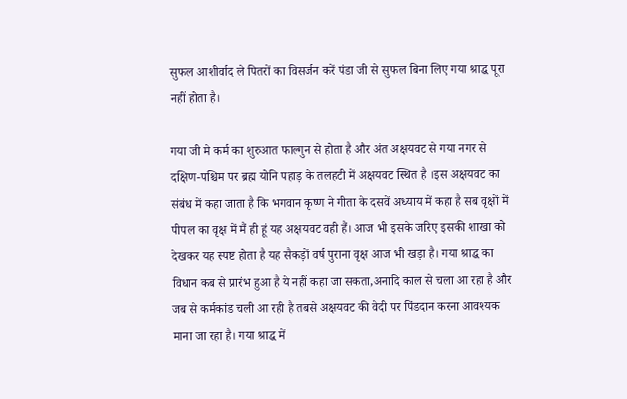सुफल आशीर्वाद ले पितरों का विसर्जन करें पंडा जी से सुफल बिना लिए गया श्राद्ध पूरा नहीं होता है।

गया जी मे कर्म का शुरुआत फाल्गुन से होता है और अंत अक्षयवट से गया नगर से दक्षिण-पश्चिम पर ब्रह्म योनि पहाड़ के तलहटी में अक्षयवट स्थित है ।इस अक्षयवट का संबंध में कहा जाता है कि भगवान कृष्ण ने गीता के दसवें अध्याय में कहा है सब वृक्षों में पीपल का वृक्ष में मैं ही हूं यह अक्षयवट वही हैं। आज भी इसके जरिए इसकी शाखा को देखकर यह स्पष्ट होता है यह सैकड़ों वर्ष पुराना वृक्ष आज भी खड़ा है। गया श्राद्ध का विधान कब से प्रारंभ हुआ है ये नहीं कहा जा सकता,अनादि काल से चला आ रहा है और जब से कर्मकांड चली आ रही है तबसे अक्षयवट की वेदी पर पिंडदान करना आवश्यक माना जा रहा है। गया श्राद्ध में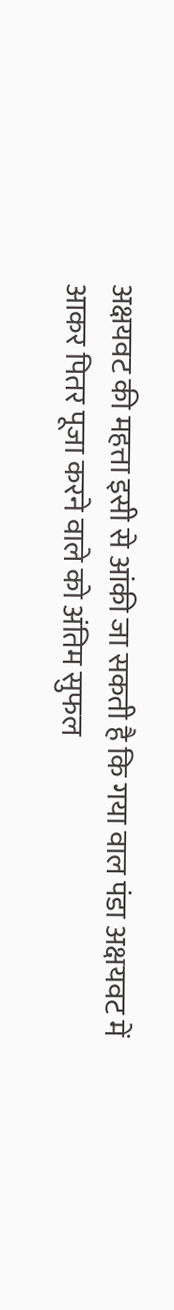अक्षयवट की महत्ता इसी से आंकी जा सकती है कि गया वाल पंडा अक्षयवट में आकर पितर पूजा करने वाले को अंतिम सुफल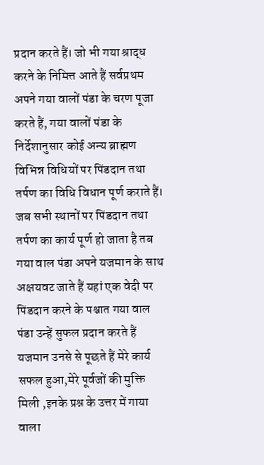प्रदान करते हैं। जो भी गया श्राद्ध करने के निमित्त आते हैं सर्वप्रथम अपने गया वालों पंडा के चरण पूजा करते हैं, गया वालों पंडा के निर्देशानुसार कोई अन्य ब्राह्मण विभिन्न विधियों पर पिंडदान तथा तर्पण का विधि विधान पूर्ण कराते हैं। जब सभी स्थानों पर पिंडदान तथा तर्पण का कार्य पूर्ण हो जाता है तब गया वाल पंडा अपने यजमान के साथ अक्षयवट जाते हैं यहां एक वेदी पर पिंडदान करने के पश्चात गया वाल पंडा उन्हें सुफल प्रदान करते हैं यजमान उनसे से पूछते हैं मेरे कार्य सफल हुआ,मेरे पूर्वजों की मुक्ति मिली ,इनके प्रश्न के उत्तर में गाया वाला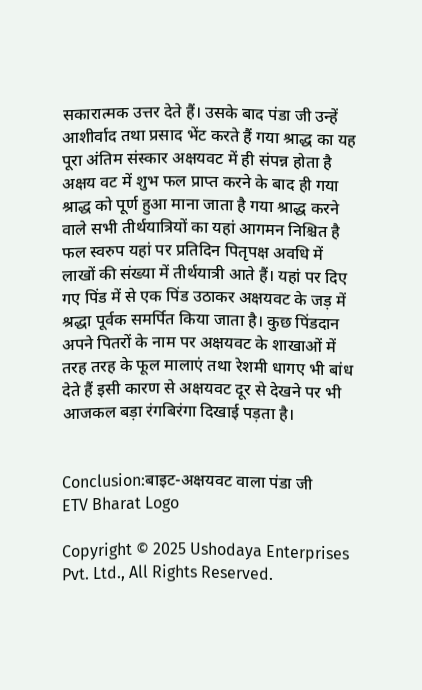सकारात्मक उत्तर देते हैं। उसके बाद पंडा जी उन्हें आशीर्वाद तथा प्रसाद भेंट करते हैं गया श्राद्ध का यह पूरा अंतिम संस्कार अक्षयवट में ही संपन्न होता है अक्षय वट में शुभ फल प्राप्त करने के बाद ही गया श्राद्ध को पूर्ण हुआ माना जाता है गया श्राद्ध करने वाले सभी तीर्थयात्रियों का यहां आगमन निश्चित है फल स्वरुप यहां पर प्रतिदिन पितृपक्ष अवधि में लाखों की संख्या में तीर्थयात्री आते हैं। यहां पर दिए गए पिंड में से एक पिंड उठाकर अक्षयवट के जड़ में श्रद्धा पूर्वक समर्पित किया जाता है। कुछ पिंडदान अपने पितरों के नाम पर अक्षयवट के शाखाओं में तरह तरह के फूल मालाएं तथा रेशमी धागए भी बांध देते हैं इसी कारण से अक्षयवट दूर से देखने पर भी आजकल बड़ा रंगबिरंगा दिखाई पड़ता है।


Conclusion:बाइट-अक्षयवट वाला पंडा जी
ETV Bharat Logo

Copyright © 2025 Ushodaya Enterprises Pvt. Ltd., All Rights Reserved.